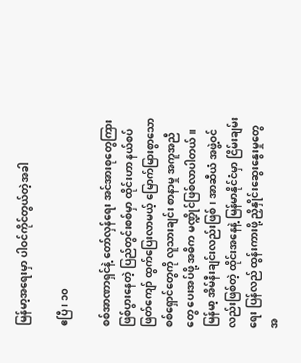မြန်မာ့အရေးမှာ ပါဝင်ကိုင်တွယ်တဲ့အခါ

ဧပြီ ၊ ၁၀

စစ်အာဏာရှင်နဲ့ တော်လှန်ရေး အင်အားစုတွေကြား ဖြစ်ပွားနေတဲ့ ပြည်တွင်းစစ်မှာ ထိုင်းဟာ နယ်စပ်ဖြတ်ကျော် ထွက်ပြေးလာမယ့် မြောက်မြားစွာသော စစ်ရှောင်တွေကို လူသားချင်း စာနာမှု အကူအညီတွေ ပေးအပ်ဖို့ အဓိက မဏ္ဍိုင်ဖြစ်လာပါတယ်။ မြန်မာ့ အိမ်နီးချင်းလည်းဖြစ်၊ အာဆီယံ အဖွဲ့ဝင်လည်းဖြစ်တဲ့ ထိုင်းအနေနဲ့ မြန်မာနိုင်ငံမှာ ငြိမ်းချမ်းရေး ပြန်လည် ထွန်းကားဖို့ ညှိနှိုင်းဆွေးနွေးမှုတွေအ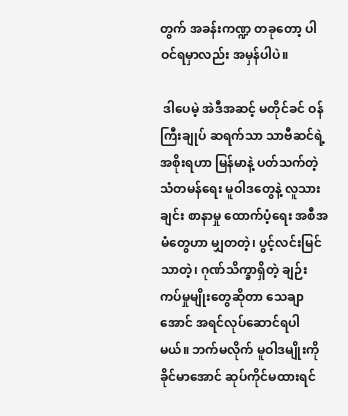တွက် အခန်းကဏ္ဍ တခုတော့ ပါဝင်ရမှာလည်း အမှန်ပါပဲ။

 ဒါပေမဲ့ အဲဒီအဆင့် မတိုင်ခင် ဝန်ကြီးချုပ် ဆရက်သာ သာဗီဆင်ရဲ့ အစိုးရဟာ မြန်မာနဲ့ ပတ်သက်တဲ့ သံတမန်ရေး မူဝါဒတွေနဲ့ လူသားချင်း စာနာမှု ထောက်ပံ့ရေး အစီအမံတွေဟာ မျှတတဲ့၊ ပွင့်လင်းမြင်သာတဲ့၊ ဂုဏ်သိက္ခာရှိတဲ့ ချဉ်းကပ်မှုမျိုးတွေဆိုတာ သေချာအောင် အရင်လုပ်ဆောင်ရပါမယ်။ ဘက်မလိုက် မူဝါဒမျိုးကို ခိုင်မာအောင် ဆုပ်ကိုင်မထားရင်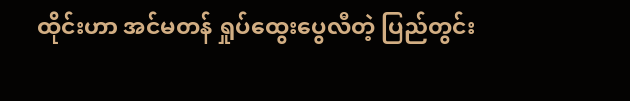ထိုင်းဟာ အင်မတန် ရှုပ်ထွေးပွေလီတဲ့ ပြည်တွင်း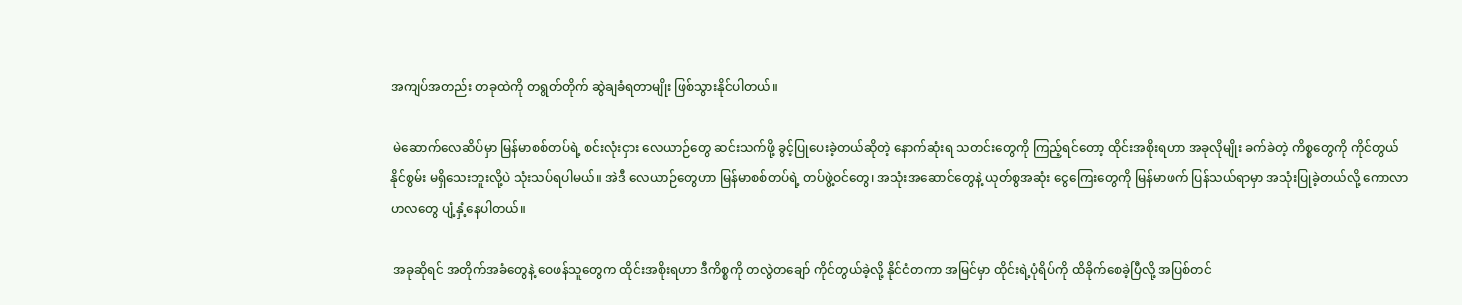အကျပ်အတည်း တခုထဲကို တရွတ်တိုက် ဆွဲချခံရတာမျိုး ဖြစ်သွားနိုင်ပါတယ်။

 မဲဆောက်လေဆိပ်မှာ မြန်မာစစ်တပ်ရဲ့ စင်းလုံးငှား လေယာဉ်တွေ ဆင်းသက်ဖို့ ခွင့်ပြုပေးခဲ့တယ်ဆိုတဲ့ နောက်ဆုံးရ သတင်းတွေကို ကြည့်ရင်တော့ ထိုင်းအစိုးရဟာ အခုလိုမျိုး ခက်ခဲတဲ့ ကိစ္စတွေကို ကိုင်တွယ်နိုင်စွမ်း မရှိသေးဘူးလို့ပဲ သုံးသပ်ရပါမယ်။ အဲဒီ လေယာဉ်တွေဟာ မြန်မာစစ်တပ်ရဲ့ တပ်ဖွဲ့ဝင်တွေ၊ အသုံးအဆောင်တွေနဲ့ ယုတ်စွအဆုံး ငွေကြေးတွေကို မြန်မာဖက် ပြန်သယ်ရာမှာ အသုံးပြုခဲ့တယ်လို့ ကောလာဟလတွေ ပျံ့နှံ့နေပါတယ်။

 အခုဆိုရင် အတိုက်အခံတွေနဲ့ ဝေဖန်သူတွေက ထိုင်းအစိုးရဟာ ဒီကိစ္စကို တလွဲတချော် ကိုင်တွယ်ခဲ့လို့ နိုင်ငံတကာ အမြင်မှာ ထိုင်းရဲ့ပုံရိပ်ကို ထိခိုက်စေခဲ့ပြီလို့ အပြစ်တင်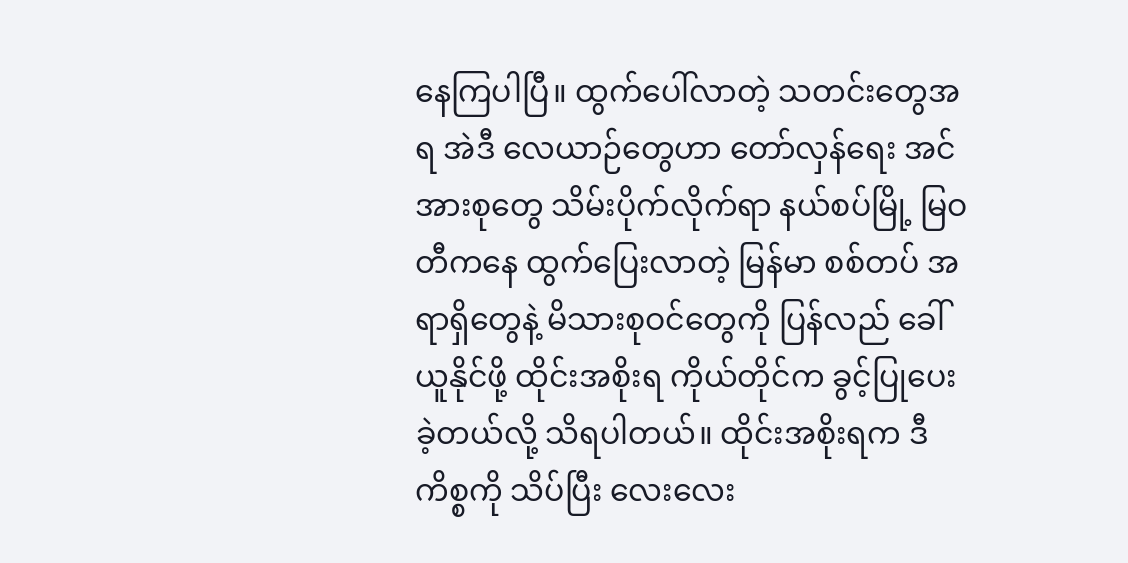နေကြပါပြီ။ ထွက်ပေါ်လာတဲ့ သတင်းတွေအရ အဲဒီ လေယာဉ်တွေဟာ တော်လှန်ရေး အင်အားစုတွေ သိမ်းပိုက်လိုက်ရာ နယ်စပ်မြို့ မြဝတီကနေ ထွက်ပြေးလာတဲ့ မြန်မာ စစ်တပ် အရာရှိတွေနဲ့ မိသားစုဝင်တွေကို ပြန်လည် ခေါ်ယူနိုင်ဖို့ ထိုင်းအစိုးရ ကိုယ်တိုင်က ခွင့်ပြုပေးခဲ့တယ်လို့ သိရပါတယ်။ ထိုင်းအစိုးရက ဒီကိစ္စကို သိပ်ပြီး လေးလေး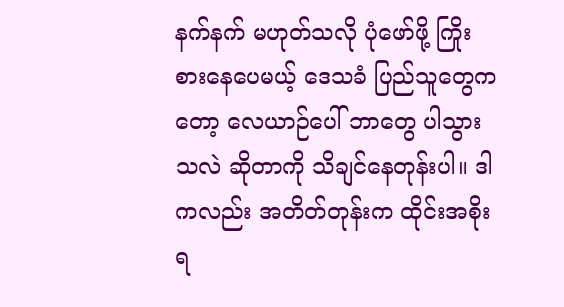နက်နက် မဟုတ်သလို ပုံဖော်ဖို့ ကြိုးစားနေပေမယ့် ဒေသခံ ပြည်သူတွေကတော့ လေယာဉ်ပေါ် ဘာတွေ ပါသွားသလဲ ဆိုတာကို သိချင်နေတုန်းပါ။ ဒါကလည်း အတိတ်တုန်းက ထိုင်းအစိုးရ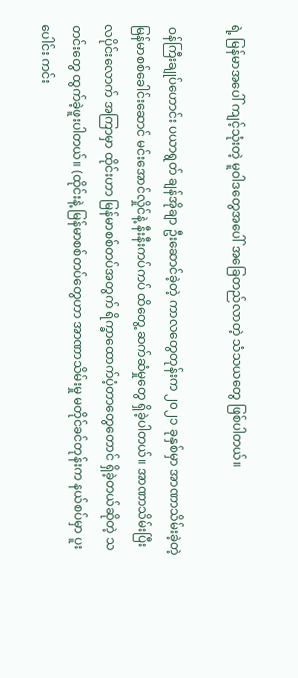ရဲ့ မြန်မာအပေါ် ကျင့်သုံးတဲ့ မူဝါဒတွေအပေါ် အခြေတည်လာတဲ့ သံသယတွေ ဖြစ်ပါတယ်။

 ဝန်ကြီးချုပ်ဟောင်း ပယာရွတ် ချန်အိုချာ ဦးဆောင်ခဲ့တဲ့ ကာလတွေတုန်းက ၂၀၂၁ ခုနှစ်မှာ အာဏာသိမ်းခဲ့တဲ့ မြန်မာစစ်ခေါင်းဆောင် မင်းအောင်လှိုင်နဲ့ နီးနီးကပ်ကပ် ထိတွေ့ ဆက်ဆံမှုတွေ ရှိခဲ့ပါတယ်။ အာဏာသိမ်းပြီး လပိုင်းလောက် အကြာမှာ ထိုင်းဟာ မြန်မာစစ်တပ်အတွက် ရိက္ခာထောက်ပံ့တာတွေတောင် ရှိခဲ့တယ်ဆိုတဲ့ သတင်းတွေ ထွက်ခဲ့ဖူးပါတယ်။ (ထိုင်းနဲ့ မြန်မာစစ်တပ်တွေဟာ အာဏာသိမ်းမှု မတိုင်ခင်တုန်းက နယ်စပ်မှာ ပူးပေါင်း ကင်း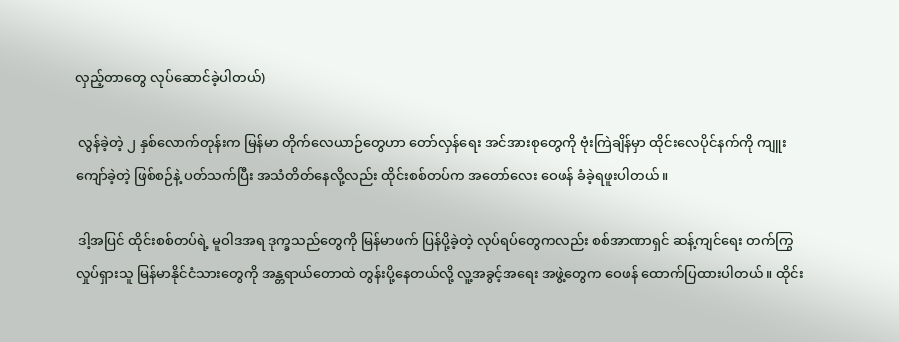လှည့်တာတွေ လုပ်ဆောင်ခဲ့ပါတယ်)

 လွန်ခဲ့တဲ့ ၂ နှစ်လောက်တုန်းက မြန်မာ တိုက်လေယာဉ်တွေဟာ တော်လှန်ရေး အင်အားစုတွေကို ဗုံးကြဲချိန်မှာ ထိုင်းလေပိုင်နက်ကို ကျူးကျော်ခဲ့တဲ့ ဖြစ်စဉ်နဲ့ ပတ်သက်ပြီး အသံတိတ်နေလို့လည်း ထိုင်းစစ်တပ်က အတော်လေး ဝေဖန် ခံခဲ့ရဖူးပါတယ်။

 ဒါ့အပြင် ထိုင်းစစ်တပ်ရဲ့ မူဝါဒအရ ဒုက္ခသည်တွေကို မြန်မာဖက် ပြန်ပို့ခဲ့တဲ့ လုပ်ရပ်တွေကလည်း စစ်အာဏာရှင် ဆန့်ကျင်ရေး တက်ကြွလှုပ်ရှားသူ မြန်မာနိုင်ငံသားတွေကို အန္တရာယ်တောထဲ တွန်းပို့နေတယ်လို့ လူ့အခွင့်အရေး အဖွဲ့တွေက ဝေဖန် ထောက်ပြထားပါတယ်။ ထိုင်း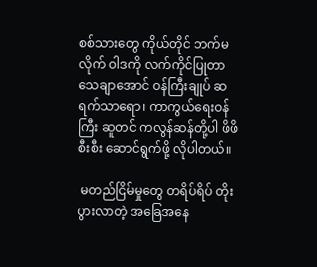စစ်သားတွေ ကိုယ်တိုင် ဘက်မလိုက် ဝါဒကို လက်ကိုင်ပြုတာ သေချာအောင် ဝန်ကြီးချုပ် ဆရက်သာရော၊ ကာကွယ်ရေးဝန်ကြီး ဆူတင် ကလွန်ဆန်တို့ပါ ဖိဖိစီးစီး ဆောင်ရွက်ဖို့ လိုပါတယ်။

 မတည်ငြိမ်မှုတွေ တရိပ်ရိပ် တိုးပွားလာတဲ့ အခြေအနေ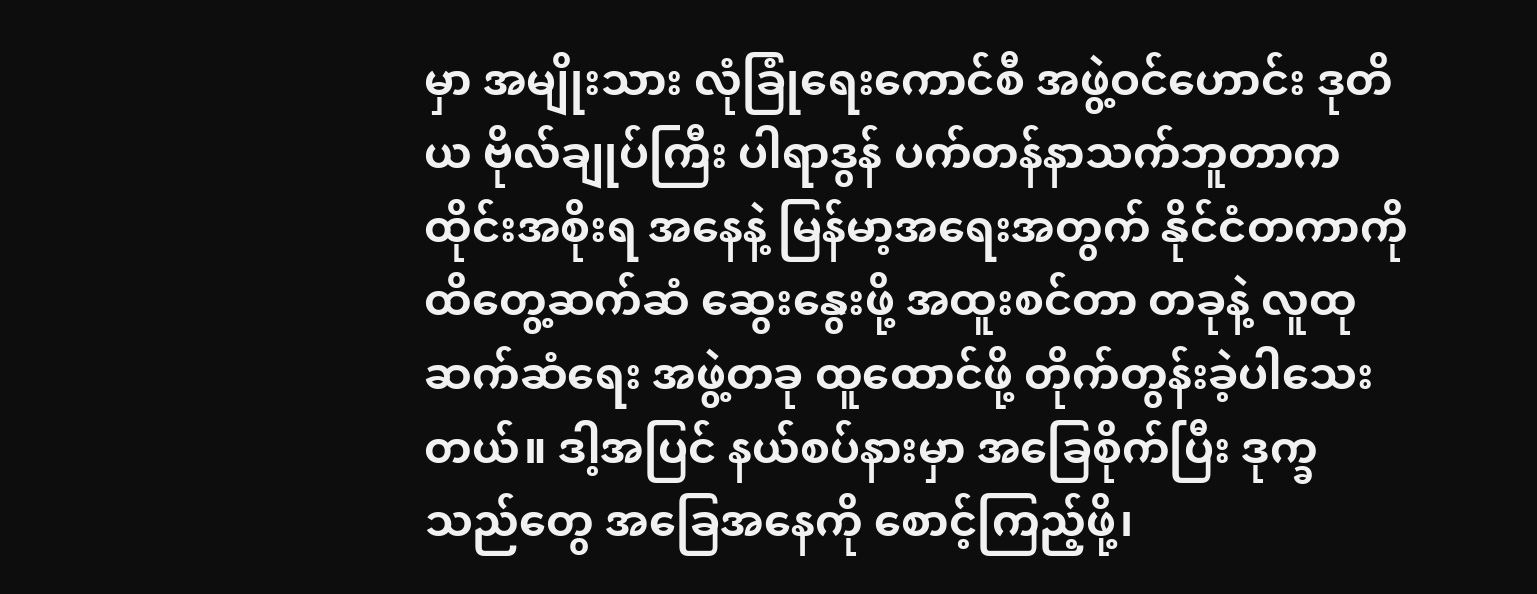မှာ အမျိုးသား လုံခြုံရေးကောင်စီ အဖွဲ့ဝင်ဟောင်း ဒုတိယ ဗိုလ်ချုပ်ကြီး ပါရာဒွန် ပက်တန်နာသက်ဘူတာက ထိုင်းအစိုးရ အနေနဲ့ မြန်မာ့အရေးအတွက် နိုင်ငံတကာကို ထိတွေ့ဆက်ဆံ ဆွေးနွေးဖို့ အထူးစင်တာ တခုနဲ့ လူထုဆက်ဆံရေး အဖွဲ့တခု ထူထောင်ဖို့ တိုက်တွန်းခဲ့ပါသေးတယ်။ ဒါ့အပြင် နယ်စပ်နားမှာ အခြေစိုက်ပြီး ဒုက္ခသည်တွေ အခြေအနေကို စောင့်ကြည့်ဖို့၊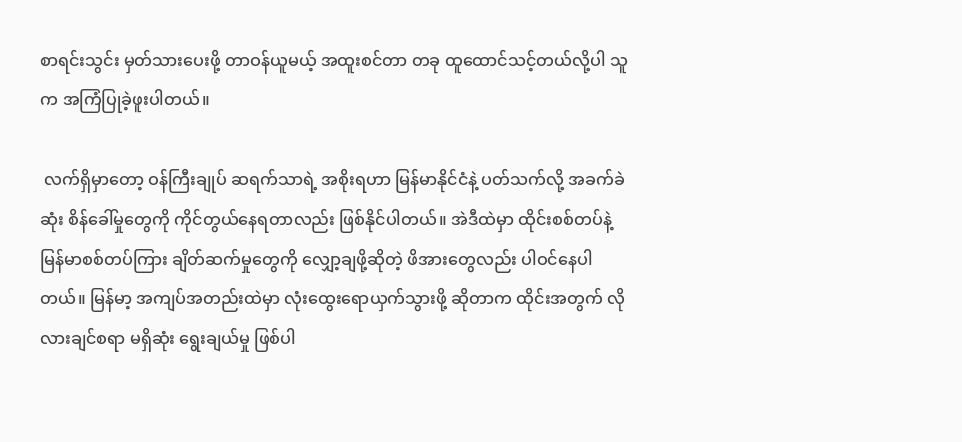စာရင်းသွင်း မှတ်သားပေးဖို့ တာဝန်ယူမယ့် အထူးစင်တာ တခု ထူထောင်သင့်တယ်လို့ပါ သူက အကြံပြုခဲ့ဖူးပါတယ်။

 လက်ရှိမှာတော့ ဝန်ကြီးချုပ် ဆရက်သာရဲ့ အစိုးရဟာ မြန်မာနိုင်ငံနဲ့ ပတ်သက်လို့ အခက်ခဲဆုံး စိန်ခေါ်မှုတွေကို ကိုင်တွယ်နေရတာလည်း ဖြစ်နိုင်ပါတယ်။ အဲဒီထဲမှာ ထိုင်းစစ်တပ်နဲ့ မြန်မာစစ်တပ်ကြား ချိတ်ဆက်မှုတွေကို လျှော့ချဖို့ဆိုတဲ့ ဖိအားတွေလည်း ပါဝင်နေပါတယ်။ မြန်မာ့ အကျပ်အတည်းထဲမှာ လုံးထွေးရောယှက်သွားဖို့ ဆိုတာက ထိုင်းအတွက် လိုလားချင်စရာ မရှိဆုံး ရွေးချယ်မှု ဖြစ်ပါ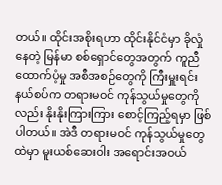တယ်။ ထိုင်းအစိုးရဟာ ထိုင်းနိုင်ငံမှာ ခိုလှုံနေတဲ့ မြန်မာ စစ်ရှောင်တွေအတွက် ကူညီ ထောက်ပံ့မှု အစီအစဉ်တွေကို ကြီးမှူးရင်း နယ်စပ်က တရားမဝင် ကုန်သွယ်မှုတွေကိုလည်း နိုးနိုးကြားကြား စောင့်ကြည့်ရမှာ ဖြစ်ပါတယ်။ အဲဒီ တရားမဝင် ကုန်သွယ်မှုတွေထဲမှာ မူးယစ်ဆေးဝါး အရောင်းအဝယ်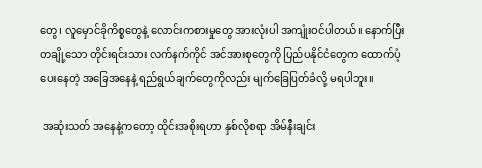တွေ၊ လူမှောင်ခိုကိစ္စတွေနဲ့ လောင်းကစားမှုတွေ အားလုံးပါ အကျုံးဝင်ပါတယ်။ နောက်ပြီး တချို့သော တိုင်းရင်းသား လက်နက်ကိုင် အင်အားစုတွေကို ပြည်ပနိုင်ငံတွေက ထောက်ပံ့ပေးနေတဲ့ အခြေအနေနဲ့ ရည်ရွယ်ချက်တွေကိုလည်း မျက်ခြေပြတ်ခံလို့ မရပါဘူး။

 အဆုံးသတ် အနေနဲ့ကတော့ ထိုင်းအစိုးရဟာ နှစ်လိုစရာ အိမ်နီးချင်း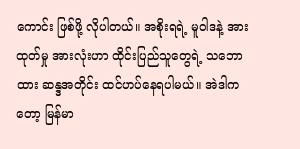ကောင်း ဖြစ်ဖို့ လိုပါတယ်။ အစိုးရရဲ့ မူဝါဒနဲ့ အားထုတ်မှု အားလုံးဟာ ထိုင်းပြည်သူတွေရဲ့ သဘောထား ဆန္ဒအတိုင်း ထင်ဟပ်နေရပါမယ်။ အဲဒါကတော့ မြန်မာ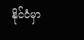နိုင်ငံမှာ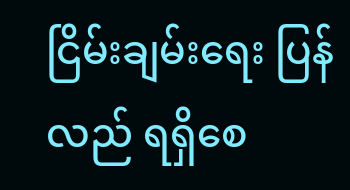ငြိမ်းချမ်းရေး ပြန်လည် ရရှိစေ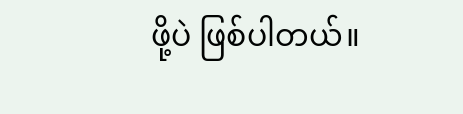ဖို့ပဲ ဖြစ်ပါတယ်။